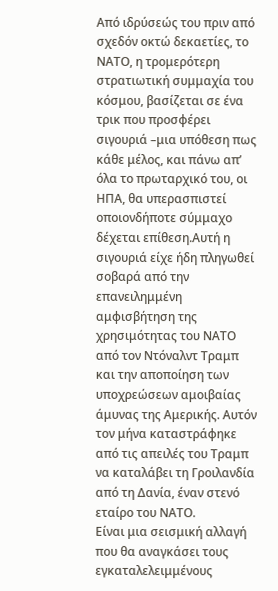Από ιδρύσεώς του πριν από σχεδόν οκτώ δεκαετίες, το ΝΑΤΟ, η τρομερότερη στρατιωτική συμμαχία του κόσμου, βασίζεται σε ένα τρικ που προσφέρει σιγουριά –μια υπόθεση πως κάθε μέλος, και πάνω απ’ όλα το πρωταρχικό του, οι ΗΠΑ, θα υπερασπιστεί οποιονδήποτε σύμμαχο δέχεται επίθεση.Αυτή η σιγουριά είχε ήδη πληγωθεί σοβαρά από την επανειλημμένη αμφισβήτηση της χρησιμότητας του ΝΑΤΟ από τον Ντόναλντ Τραμπ και την αποποίηση των υποχρεώσεων αμοιβαίας άμυνας της Αμερικής. Αυτόν τον μήνα καταστράφηκε από τις απειλές του Τραμπ να καταλάβει τη Γροιλανδία από τη Δανία, έναν στενό εταίρο του ΝΑΤΟ.
Είναι μια σεισμική αλλαγή που θα αναγκάσει τους εγκαταλελειμμένους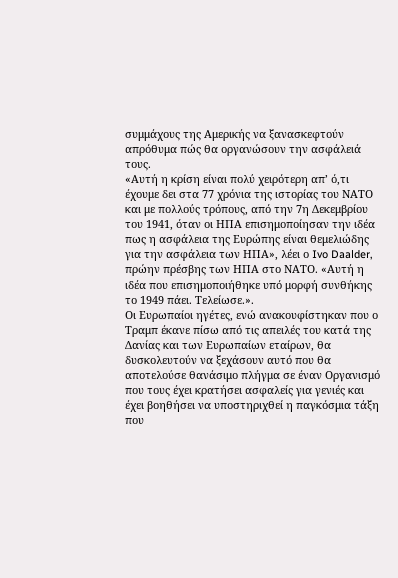συμμάχους της Αμερικής να ξανασκεφτούν απρόθυμα πώς θα οργανώσουν την ασφάλειά τους.
«Αυτή η κρίση είναι πολύ χειρότερη απ’ ό,τι έχουμε δει στα 77 χρόνια της ιστορίας του ΝΑΤΟ και με πολλούς τρόπους, από την 7η Δεκεμβρίου του 1941, όταν οι ΗΠΑ επισημοποίησαν την ιδέα πως η ασφάλεια της Ευρώπης είναι θεμελιώδης για την ασφάλεια των ΗΠΑ», λέει ο Ivo Daalder, πρώην πρέσβης των ΗΠΑ στο ΝΑΤΟ. «Αυτή η ιδέα που επισημοποιήθηκε υπό μορφή συνθήκης το 1949 πάει. Τελείωσε.».
Οι Ευρωπαίοι ηγέτες, ενώ ανακουφίστηκαν που ο Τραμπ έκανε πίσω από τις απειλές του κατά της Δανίας και των Ευρωπαίων εταίρων, θα δυσκολευτούν να ξεχάσουν αυτό που θα αποτελούσε θανάσιμο πλήγμα σε έναν Οργανισμό που τους έχει κρατήσει ασφαλείς για γενιές και έχει βοηθήσει να υποστηριχθεί η παγκόσμια τάξη που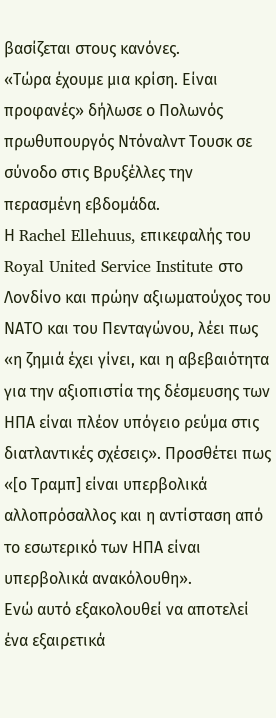βασίζεται στους κανόνες.
«Τώρα έχουμε μια κρίση. Είναι προφανές» δήλωσε ο Πολωνός πρωθυπουργός Ντόναλντ Τουσκ σε σύνοδο στις Βρυξέλλες την περασμένη εβδομάδα.
Η Rachel Ellehuus, επικεφαλής του Royal United Service Institute στο Λονδίνο και πρώην αξιωματούχος του ΝΑΤΟ και του Πενταγώνου, λέει πως «η ζημιά έχει γίνει, και η αβεβαιότητα για την αξιοπιστία της δέσμευσης των ΗΠΑ είναι πλέον υπόγειο ρεύμα στις διατλαντικές σχέσεις». Προσθέτει πως «[ο Τραμπ] είναι υπερβολικά αλλοπρόσαλλος και η αντίσταση από το εσωτερικό των ΗΠΑ είναι υπερβολικά ανακόλουθη».
Ενώ αυτό εξακολουθεί να αποτελεί ένα εξαιρετικά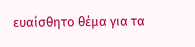ευαίσθητο θέμα για τα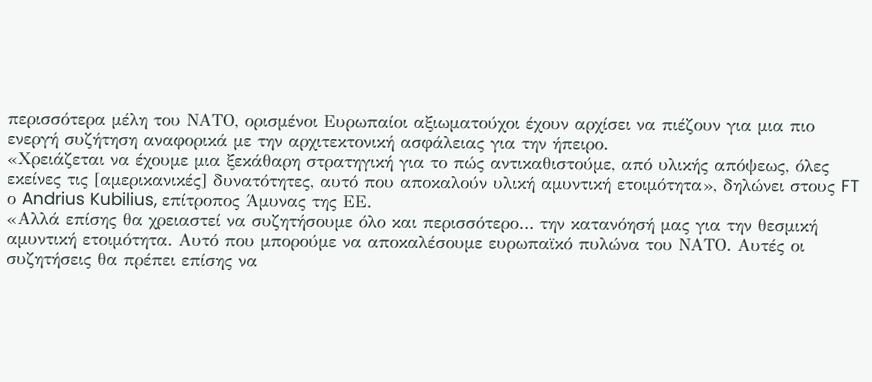περισσότερα μέλη του ΝΑΤΟ, ορισμένοι Ευρωπαίοι αξιωματούχοι έχουν αρχίσει να πιέζουν για μια πιο ενεργή συζήτηση αναφορικά με την αρχιτεκτονική ασφάλειας για την ήπειρο.
«Χρειάζεται να έχουμε μια ξεκάθαρη στρατηγική για το πώς αντικαθιστούμε, από υλικής απόψεως, όλες εκείνες τις [αμερικανικές] δυνατότητες, αυτό που αποκαλούν υλική αμυντική ετοιμότητα», δηλώνει στους FT ο Andrius Kubilius, επίτροπος Άμυνας της ΕΕ.
«Αλλά επίσης θα χρειαστεί να συζητήσουμε όλο και περισσότερο… την κατανόησή μας για την θεσμική αμυντική ετοιμότητα. Αυτό που μπορούμε να αποκαλέσουμε ευρωπαϊκό πυλώνα του ΝΑΤΟ. Αυτές οι συζητήσεις θα πρέπει επίσης να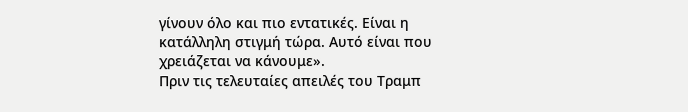γίνουν όλο και πιο εντατικές. Είναι η κατάλληλη στιγμή τώρα. Αυτό είναι που χρειάζεται να κάνουμε».
Πριν τις τελευταίες απειλές του Τραμπ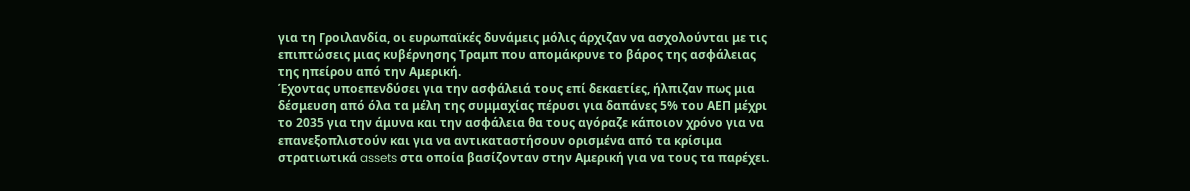για τη Γροιλανδία, οι ευρωπαϊκές δυνάμεις μόλις άρχιζαν να ασχολούνται με τις επιπτώσεις μιας κυβέρνησης Τραμπ που απομάκρυνε το βάρος της ασφάλειας της ηπείρου από την Αμερική.
Έχοντας υποεπενδύσει για την ασφάλειά τους επί δεκαετίες, ήλπιζαν πως μια δέσμευση από όλα τα μέλη της συμμαχίας πέρυσι για δαπάνες 5% του ΑΕΠ μέχρι το 2035 για την άμυνα και την ασφάλεια θα τους αγόραζε κάποιον χρόνο για να επανεξοπλιστούν και για να αντικαταστήσουν ορισμένα από τα κρίσιμα στρατιωτικά assets στα οποία βασίζονταν στην Αμερική για να τους τα παρέχει.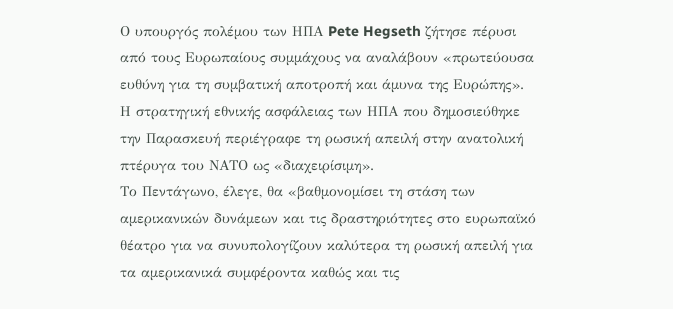Ο υπουργός πολέμου των ΗΠΑ Pete Hegseth ζήτησε πέρυσι από τους Ευρωπαίους συμμάχους να αναλάβουν «πρωτεύουσα ευθύνη για τη συμβατική αποτροπή και άμυνα της Ευρώπης». Η στρατηγική εθνικής ασφάλειας των ΗΠΑ που δημοσιεύθηκε την Παρασκευή περιέγραφε τη ρωσική απειλή στην ανατολική πτέρυγα του ΝΑΤΟ ως «διαχειρίσιμη».
Το Πεντάγωνο, έλεγε, θα «βαθμονομίσει τη στάση των αμερικανικών δυνάμεων και τις δραστηριότητες στο ευρωπαϊκό θέατρο για να συνυπολογίζουν καλύτερα τη ρωσική απειλή για τα αμερικανικά συμφέροντα καθώς και τις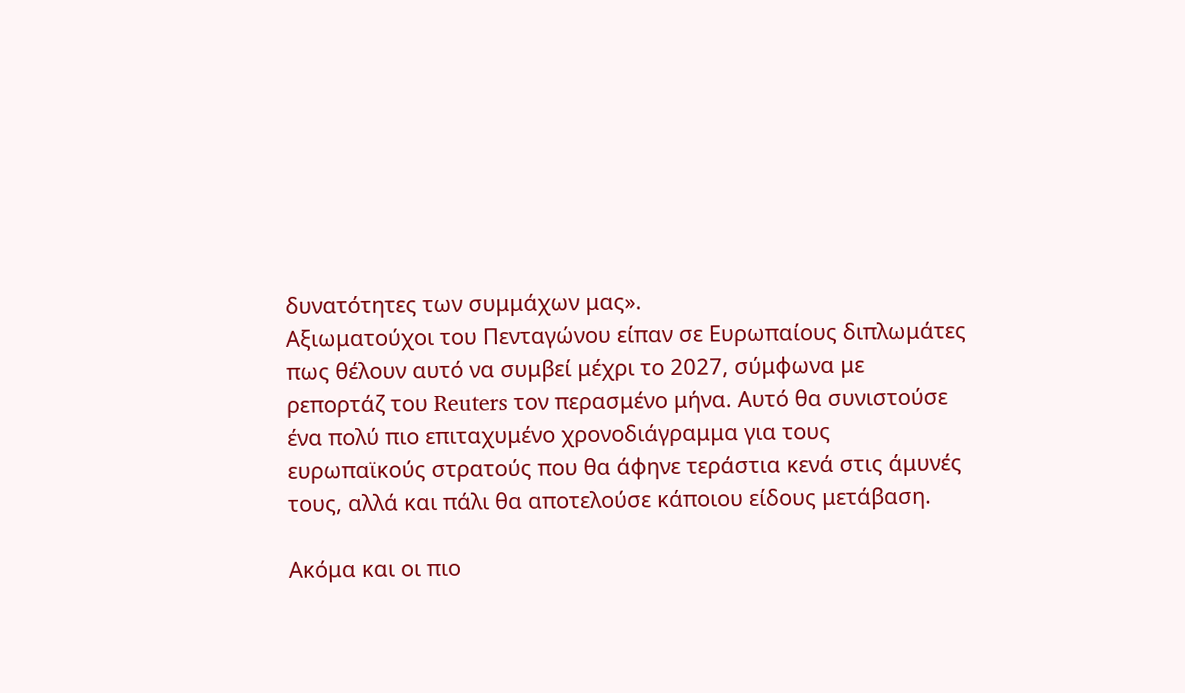δυνατότητες των συμμάχων μας».
Αξιωματούχοι του Πενταγώνου είπαν σε Ευρωπαίους διπλωμάτες πως θέλουν αυτό να συμβεί μέχρι το 2027, σύμφωνα με ρεπορτάζ του Reuters τον περασμένο μήνα. Αυτό θα συνιστούσε ένα πολύ πιο επιταχυμένο χρονοδιάγραμμα για τους ευρωπαϊκούς στρατούς που θα άφηνε τεράστια κενά στις άμυνές τους, αλλά και πάλι θα αποτελούσε κάποιου είδους μετάβαση.

Ακόμα και οι πιο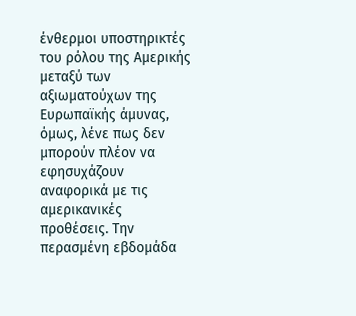ένθερμοι υποστηρικτές του ρόλου της Αμερικής μεταξύ των αξιωματούχων της Ευρωπαϊκής άμυνας, όμως, λένε πως δεν μπορούν πλέον να εφησυχάζουν αναφορικά με τις αμερικανικές προθέσεις. Την περασμένη εβδομάδα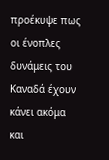προέκυψε πως οι ένοπλες δυνάμεις του Καναδά έχουν κάνει ακόμα και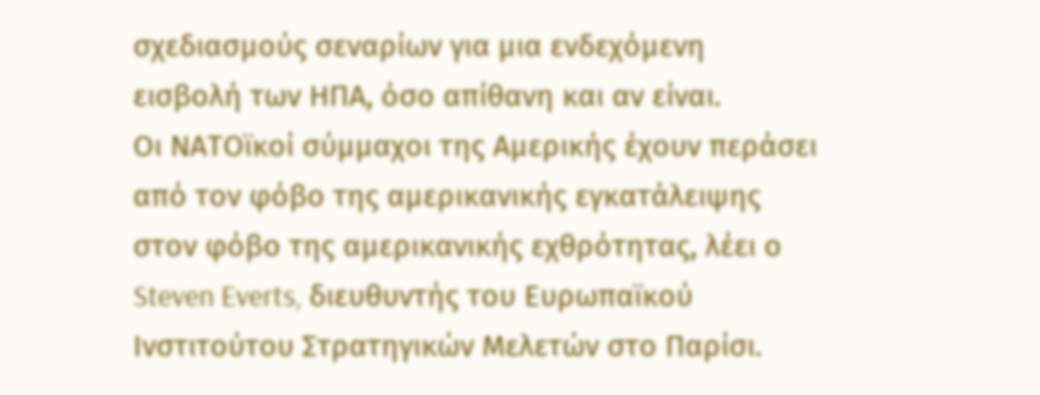σχεδιασμούς σεναρίων για μια ενδεχόμενη εισβολή των ΗΠΑ, όσο απίθανη και αν είναι.
Οι ΝΑΤΟϊκοί σύμμαχοι της Αμερικής έχουν περάσει από τον φόβο της αμερικανικής εγκατάλειψης στον φόβο της αμερικανικής εχθρότητας, λέει ο Steven Everts, διευθυντής του Ευρωπαϊκού Ινστιτούτου Στρατηγικών Μελετών στο Παρίσι.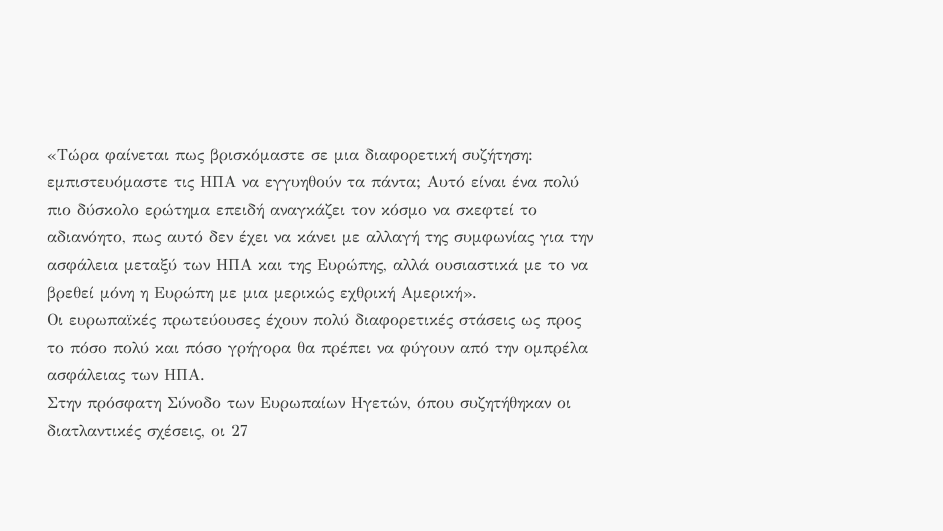«Τώρα φαίνεται πως βρισκόμαστε σε μια διαφορετική συζήτηση: εμπιστευόμαστε τις ΗΠΑ να εγγυηθούν τα πάντα; Αυτό είναι ένα πολύ πιο δύσκολο ερώτημα επειδή αναγκάζει τον κόσμο να σκεφτεί το αδιανόητο, πως αυτό δεν έχει να κάνει με αλλαγή της συμφωνίας για την ασφάλεια μεταξύ των ΗΠΑ και της Ευρώπης, αλλά ουσιαστικά με το να βρεθεί μόνη η Ευρώπη με μια μερικώς εχθρική Αμερική».
Οι ευρωπαϊκές πρωτεύουσες έχουν πολύ διαφορετικές στάσεις ως προς το πόσο πολύ και πόσο γρήγορα θα πρέπει να φύγουν από την ομπρέλα ασφάλειας των ΗΠΑ.
Στην πρόσφατη Σύνοδο των Ευρωπαίων Ηγετών, όπου συζητήθηκαν οι διατλαντικές σχέσεις, οι 27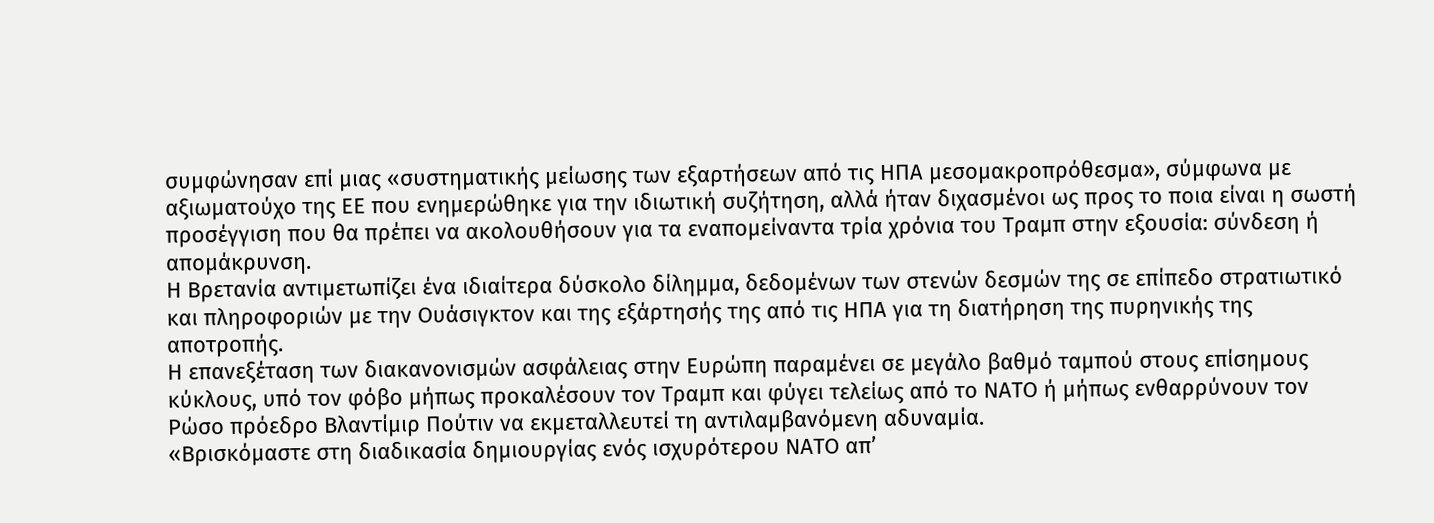συμφώνησαν επί μιας «συστηματικής μείωσης των εξαρτήσεων από τις ΗΠΑ μεσομακροπρόθεσμα», σύμφωνα με αξιωματούχο της ΕΕ που ενημερώθηκε για την ιδιωτική συζήτηση, αλλά ήταν διχασμένοι ως προς το ποια είναι η σωστή προσέγγιση που θα πρέπει να ακολουθήσουν για τα εναπομείναντα τρία χρόνια του Τραμπ στην εξουσία: σύνδεση ή απομάκρυνση.
Η Βρετανία αντιμετωπίζει ένα ιδιαίτερα δύσκολο δίλημμα, δεδομένων των στενών δεσμών της σε επίπεδο στρατιωτικό και πληροφοριών με την Ουάσιγκτον και της εξάρτησής της από τις ΗΠΑ για τη διατήρηση της πυρηνικής της αποτροπής.
Η επανεξέταση των διακανονισμών ασφάλειας στην Ευρώπη παραμένει σε μεγάλο βαθμό ταμπού στους επίσημους κύκλους, υπό τον φόβο μήπως προκαλέσουν τον Τραμπ και φύγει τελείως από το ΝΑΤΟ ή μήπως ενθαρρύνουν τον Ρώσο πρόεδρο Βλαντίμιρ Πούτιν να εκμεταλλευτεί τη αντιλαμβανόμενη αδυναμία.
«Βρισκόμαστε στη διαδικασία δημιουργίας ενός ισχυρότερου ΝΑΤΟ απ’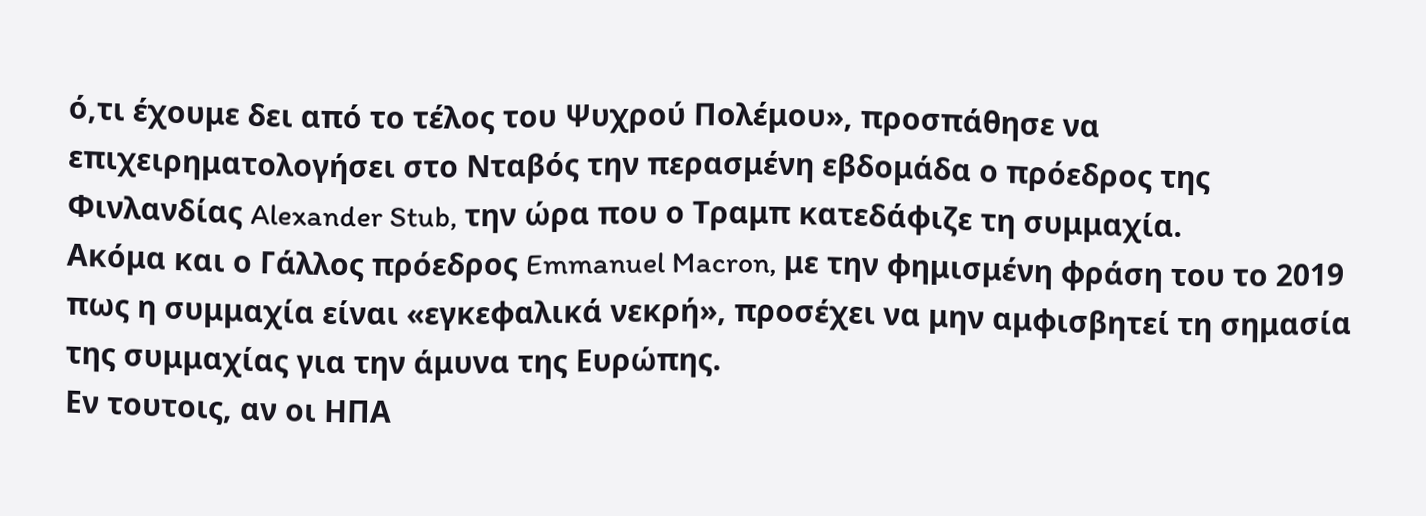ό,τι έχουμε δει από το τέλος του Ψυχρού Πολέμου», προσπάθησε να επιχειρηματολογήσει στο Νταβός την περασμένη εβδομάδα ο πρόεδρος της Φινλανδίας Alexander Stub, την ώρα που ο Τραμπ κατεδάφιζε τη συμμαχία.
Ακόμα και ο Γάλλος πρόεδρος Emmanuel Macron, με την φημισμένη φράση του το 2019 πως η συμμαχία είναι «εγκεφαλικά νεκρή», προσέχει να μην αμφισβητεί τη σημασία της συμμαχίας για την άμυνα της Ευρώπης.
Εν τουτοις, αν οι ΗΠΑ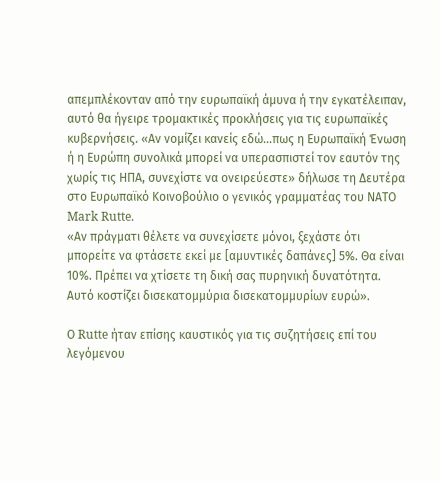απεμπλέκονταν από την ευρωπαϊκή άμυνα ή την εγκατέλειπαν, αυτό θα ήγειρε τρομακτικές προκλήσεις για τις ευρωπαϊκές κυβερνήσεις. «Αν νομίζει κανείς εδώ…πως η Ευρωπαϊκή Ένωση ή η Ευρώπη συνολικά μπορεί να υπερασπιστεί τον εαυτόν της χωρίς τις ΗΠΑ, συνεχίστε να ονειρεύεστε» δήλωσε τη Δευτέρα στο Ευρωπαϊκό Κοινοβούλιο ο γενικός γραμματέας του ΝΑΤΟ Mark Rutte.
«Αν πράγματι θέλετε να συνεχίσετε μόνοι, ξεχάστε ότι μπορείτε να φτάσετε εκεί με [αμυντικές δαπάνες] 5%. Θα είναι 10%. Πρέπει να χτίσετε τη δική σας πυρηνική δυνατότητα. Αυτό κοστίζει δισεκατομμύρια δισεκατομμυρίων ευρώ».

Ο Rutte ήταν επίσης καυστικός για τις συζητήσεις επί του λεγόμενου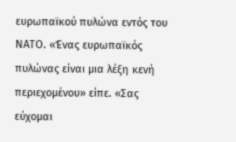ευρωπαϊκού πυλώνα εντός του ΝΑΤΟ. «Ένας ευρωπαϊκός πυλώνας είναι μια λέξη κενή περιεχομένου» είπε. «Σας εύχομαι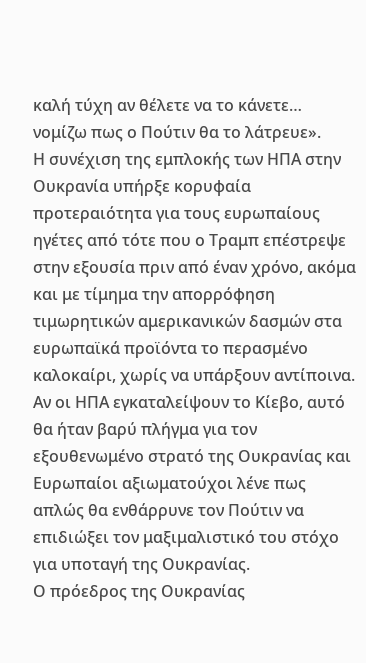καλή τύχη αν θέλετε να το κάνετε… νομίζω πως ο Πούτιν θα το λάτρευε».
Η συνέχιση της εμπλοκής των ΗΠΑ στην Ουκρανία υπήρξε κορυφαία προτεραιότητα για τους ευρωπαίους ηγέτες από τότε που ο Τραμπ επέστρεψε στην εξουσία πριν από έναν χρόνο, ακόμα και με τίμημα την απορρόφηση τιμωρητικών αμερικανικών δασμών στα ευρωπαϊκά προϊόντα το περασμένο καλοκαίρι, χωρίς να υπάρξουν αντίποινα.
Αν οι ΗΠΑ εγκαταλείψουν το Κίεβο, αυτό θα ήταν βαρύ πλήγμα για τον εξουθενωμένο στρατό της Ουκρανίας και Ευρωπαίοι αξιωματούχοι λένε πως απλώς θα ενθάρρυνε τον Πούτιν να επιδιώξει τον μαξιμαλιστικό του στόχο για υποταγή της Ουκρανίας.
Ο πρόεδρος της Ουκρανίας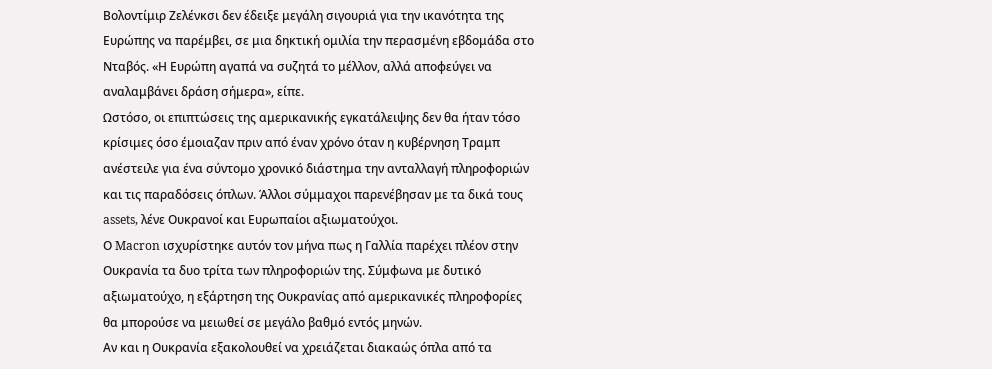Βολοντίμιρ Ζελένκσι δεν έδειξε μεγάλη σιγουριά για την ικανότητα της Ευρώπης να παρέμβει, σε μια δηκτική ομιλία την περασμένη εβδομάδα στο Νταβός. «Η Ευρώπη αγαπά να συζητά το μέλλον, αλλά αποφεύγει να αναλαμβάνει δράση σήμερα», είπε.
Ωστόσο, οι επιπτώσεις της αμερικανικής εγκατάλειψης δεν θα ήταν τόσο κρίσιμες όσο έμοιαζαν πριν από έναν χρόνο όταν η κυβέρνηση Τραμπ ανέστειλε για ένα σύντομο χρονικό διάστημα την ανταλλαγή πληροφοριών και τις παραδόσεις όπλων. Άλλοι σύμμαχοι παρενέβησαν με τα δικά τους assets, λένε Ουκρανοί και Ευρωπαίοι αξιωματούχοι.
Ο Macron ισχυρίστηκε αυτόν τον μήνα πως η Γαλλία παρέχει πλέον στην Ουκρανία τα δυο τρίτα των πληροφοριών της. Σύμφωνα με δυτικό αξιωματούχο, η εξάρτηση της Ουκρανίας από αμερικανικές πληροφορίες θα μπορούσε να μειωθεί σε μεγάλο βαθμό εντός μηνών.
Αν και η Ουκρανία εξακολουθεί να χρειάζεται διακαώς όπλα από τα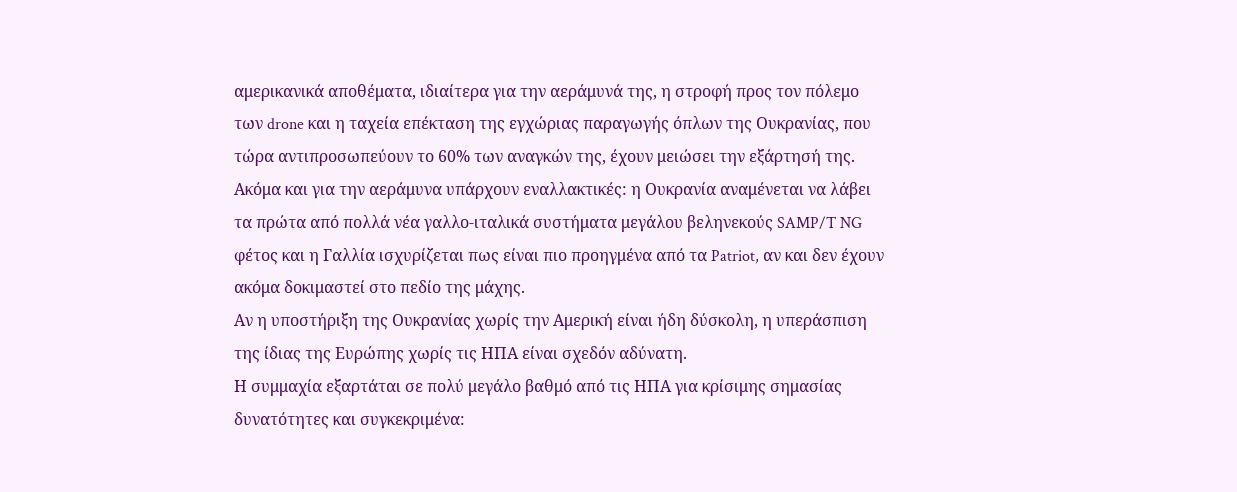αμερικανικά αποθέματα, ιδιαίτερα για την αεράμυνά της, η στροφή προς τον πόλεμο των drone και η ταχεία επέκταση της εγχώριας παραγωγής όπλων της Ουκρανίας, που τώρα αντιπροσωπεύουν το 60% των αναγκών της, έχουν μειώσει την εξάρτησή της.
Ακόμα και για την αεράμυνα υπάρχουν εναλλακτικές: η Ουκρανία αναμένεται να λάβει τα πρώτα από πολλά νέα γαλλο-ιταλικά συστήματα μεγάλου βεληνεκούς SAMP/T NG φέτος και η Γαλλία ισχυρίζεται πως είναι πιο προηγμένα από τα Patriot, αν και δεν έχουν ακόμα δοκιμαστεί στο πεδίο της μάχης.
Αν η υποστήριξη της Ουκρανίας χωρίς την Αμερική είναι ήδη δύσκολη, η υπεράσπιση της ίδιας της Ευρώπης χωρίς τις ΗΠΑ είναι σχεδόν αδύνατη.
Η συμμαχία εξαρτάται σε πολύ μεγάλο βαθμό από τις ΗΠΑ για κρίσιμης σημασίας δυνατότητες και συγκεκριμένα: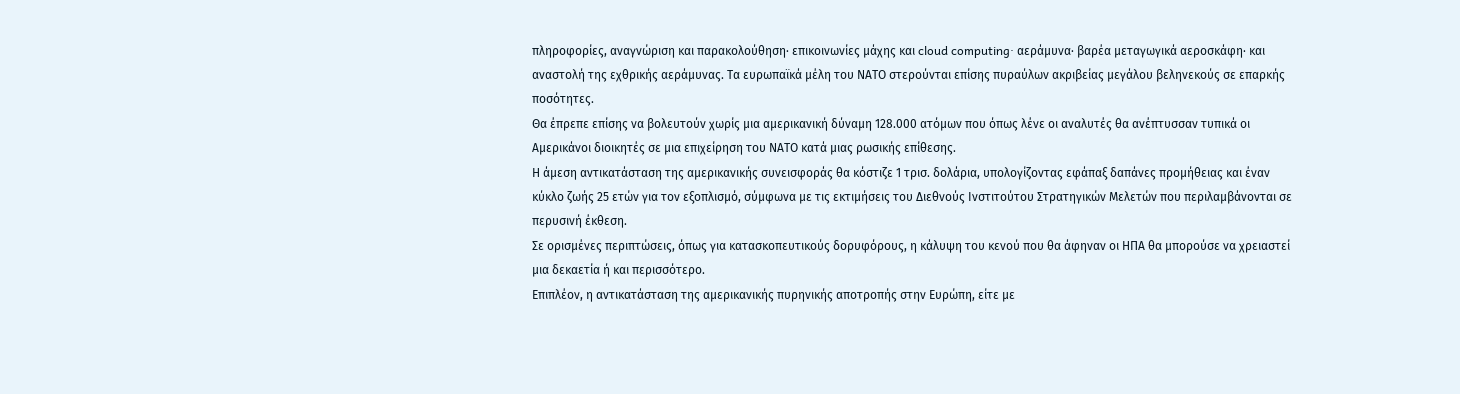πληροφορίες, αναγνώριση και παρακολούθηση· επικοινωνίες μάχης και cloud computing· αεράμυνα· βαρέα μεταγωγικά αεροσκάφη· και αναστολή της εχθρικής αεράμυνας. Τα ευρωπαϊκά μέλη του ΝΑΤΟ στερούνται επίσης πυραύλων ακριβείας μεγάλου βεληνεκούς σε επαρκής ποσότητες.
Θα έπρεπε επίσης να βολευτούν χωρίς μια αμερικανική δύναμη 128.000 ατόμων που όπως λένε οι αναλυτές θα ανέπτυσσαν τυπικά οι Αμερικάνοι διοικητές σε μια επιχείρηση του ΝΑΤΟ κατά μιας ρωσικής επίθεσης.
Η άμεση αντικατάσταση της αμερικανικής συνεισφοράς θα κόστιζε 1 τρισ. δολάρια, υπολογίζοντας εφάπαξ δαπάνες προμήθειας και έναν κύκλο ζωής 25 ετών για τον εξοπλισμό, σύμφωνα με τις εκτιμήσεις του Διεθνούς Ινστιτούτου Στρατηγικών Μελετών που περιλαμβάνονται σε περυσινή έκθεση.
Σε ορισμένες περιπτώσεις, όπως για κατασκοπευτικούς δορυφόρους, η κάλυψη του κενού που θα άφηναν οι ΗΠΑ θα μπορούσε να χρειαστεί μια δεκαετία ή και περισσότερο.
Επιπλέον, η αντικατάσταση της αμερικανικής πυρηνικής αποτροπής στην Ευρώπη, είτε με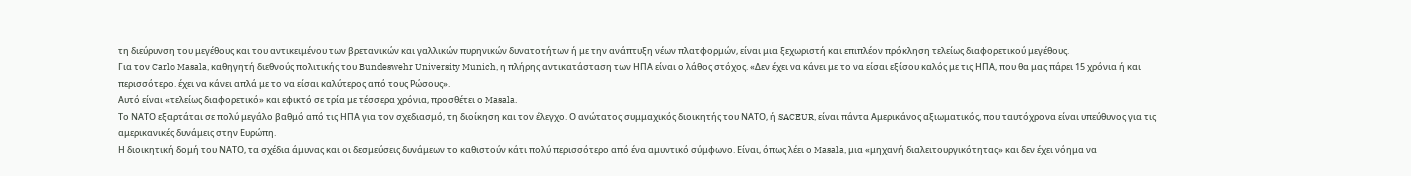τη διεύρυνση του μεγέθους και του αντικειμένου των βρετανικών και γαλλικών πυρηνικών δυνατοτήτων ή με την ανάπτυξη νέων πλατφορμών, είναι μια ξεχωριστή και επιπλέον πρόκληση τελείως διαφορετικού μεγέθους.
Για τον Carlo Masala, καθηγητή διεθνούς πολιτικής του Bundeswehr University Munich, η πλήρης αντικατάσταση των ΗΠΑ είναι ο λάθος στόχος. «Δεν έχει να κάνει με το να είσαι εξίσου καλός με τις ΗΠΑ, που θα μας πάρει 15 χρόνια ή και περισσότερο. έχει να κάνει απλά με το να είσαι καλύτερος από τους Ρώσους».
Αυτό είναι «τελείως διαφορετικό» και εφικτό σε τρία με τέσσερα χρόνια, προσθέτει ο Masala.
Το ΝΑΤΟ εξαρτάται σε πολύ μεγάλο βαθμό από τις ΗΠΑ για τον σχεδιασμό, τη διοίκηση και τον έλεγχο. Ο ανώτατος συμμαχικός διοικητής του ΝΑΤΟ, ή SACEUR, είναι πάντα Αμερικάνος αξιωματικός, που ταυτόχρονα είναι υπεύθυνος για τις αμερικανικές δυνάμεις στην Ευρώπη.
Η διοικητική δομή του ΝΑΤΟ, τα σχέδια άμυνας και οι δεσμεύσεις δυνάμεων το καθιστούν κάτι πολύ περισσότερο από ένα αμυντικό σύμφωνο. Είναι, όπως λέει ο Masala, μια «μηχανή διαλειτουργικότητας» και δεν έχει νόημα να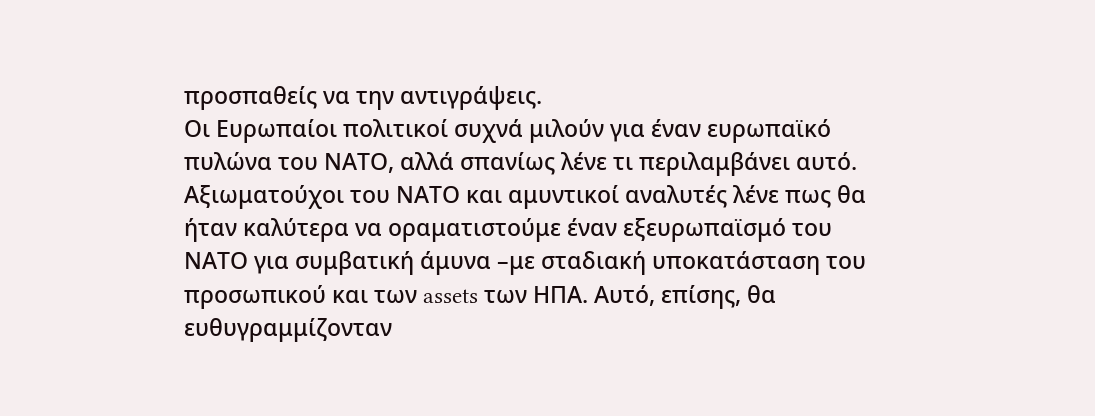προσπαθείς να την αντιγράψεις.
Οι Ευρωπαίοι πολιτικοί συχνά μιλούν για έναν ευρωπαϊκό πυλώνα του ΝΑΤΟ, αλλά σπανίως λένε τι περιλαμβάνει αυτό. Αξιωματούχοι του ΝΑΤΟ και αμυντικοί αναλυτές λένε πως θα ήταν καλύτερα να οραματιστούμε έναν εξευρωπαϊσμό του ΝΑΤΟ για συμβατική άμυνα –με σταδιακή υποκατάσταση του προσωπικού και των assets των ΗΠΑ. Αυτό, επίσης, θα ευθυγραμμίζονταν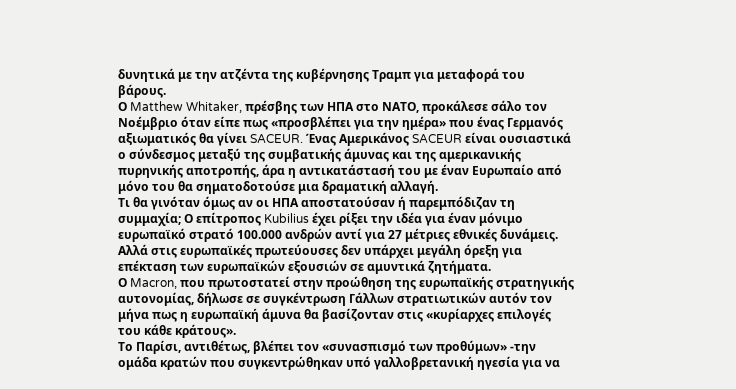δυνητικά με την ατζέντα της κυβέρνησης Τραμπ για μεταφορά του βάρους.
Ο Matthew Whitaker, πρέσβης των ΗΠΑ στο ΝΑΤΟ, προκάλεσε σάλο τον Νοέμβριο όταν είπε πως «προσβλέπει για την ημέρα» που ένας Γερμανός αξιωματικός θα γίνει SACEUR. Ένας Αμερικάνος SACEUR είναι ουσιαστικά ο σύνδεσμος μεταξύ της συμβατικής άμυνας και της αμερικανικής πυρηνικής αποτροπής, άρα η αντικατάστασή του με έναν Ευρωπαίο από μόνο του θα σηματοδοτούσε μια δραματική αλλαγή.
Τι θα γινόταν όμως αν οι ΗΠΑ αποστατούσαν ή παρεμπόδιζαν τη συμμαχία; Ο επίτροπος Kubilius έχει ρίξει την ιδέα για έναν μόνιμο ευρωπαϊκό στρατό 100.000 ανδρών αντί για 27 μέτριες εθνικές δυνάμεις. Αλλά στις ευρωπαϊκές πρωτεύουσες δεν υπάρχει μεγάλη όρεξη για επέκταση των ευρωπαϊκών εξουσιών σε αμυντικά ζητήματα.
Ο Macron, που πρωτοστατεί στην προώθηση της ευρωπαϊκής στρατηγικής αυτονομίας, δήλωσε σε συγκέντρωση Γάλλων στρατιωτικών αυτόν τον μήνα πως η ευρωπαϊκή άμυνα θα βασίζονταν στις «κυρίαρχες επιλογές του κάθε κράτους».
Το Παρίσι, αντιθέτως, βλέπει τον «συνασπισμό των προθύμων» -την ομάδα κρατών που συγκεντρώθηκαν υπό γαλλοβρετανική ηγεσία για να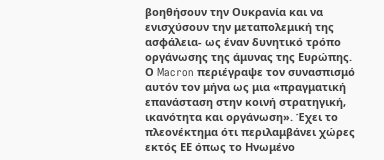βοηθήσουν την Ουκρανία και να ενισχύσουν την μεταπολεμική της ασφάλεια- ως έναν δυνητικό τρόπο οργάνωσης της άμυνας της Ευρώπης.
Ο Macron περιέγραψε τον συνασπισμό αυτόν τον μήνα ως μια «πραγματική επανάσταση στην κοινή στρατηγική, ικανότητα και οργάνωση». Έχει το πλεονέκτημα ότι περιλαμβάνει χώρες εκτός ΕΕ όπως το Ηνωμένο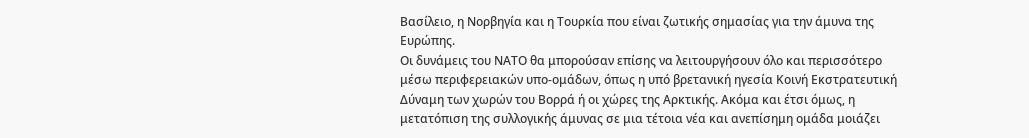Βασίλειο, η Νορβηγία και η Τουρκία που είναι ζωτικής σημασίας για την άμυνα της Ευρώπης.
Οι δυνάμεις του ΝΑΤΟ θα μπορούσαν επίσης να λειτουργήσουν όλο και περισσότερο μέσω περιφερειακών υπο-ομάδων, όπως η υπό βρετανική ηγεσία Κοινή Εκστρατευτική Δύναμη των χωρών του Βορρά ή οι χώρες της Αρκτικής. Ακόμα και έτσι όμως, η μετατόπιση της συλλογικής άμυνας σε μια τέτοια νέα και ανεπίσημη ομάδα μοιάζει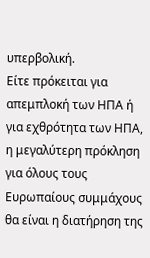υπερβολική.
Είτε πρόκειται για απεμπλοκή των ΗΠΑ ή για εχθρότητα των ΗΠΑ, η μεγαλύτερη πρόκληση για όλους τους Ευρωπαίους συμμάχους θα είναι η διατήρηση της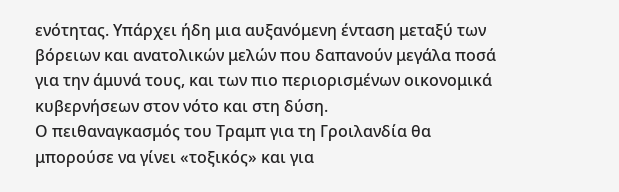ενότητας. Υπάρχει ήδη μια αυξανόμενη ένταση μεταξύ των βόρειων και ανατολικών μελών που δαπανούν μεγάλα ποσά για την άμυνά τους, και των πιο περιορισμένων οικονομικά κυβερνήσεων στον νότο και στη δύση.
Ο πειθαναγκασμός του Τραμπ για τη Γροιλανδία θα μπορούσε να γίνει «τοξικός» και για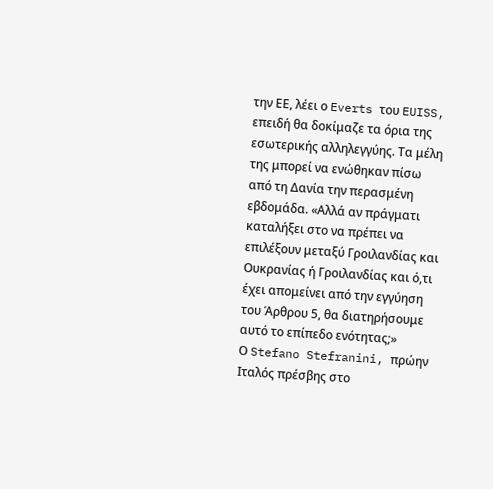την ΕΕ, λέει ο Everts του EUISS, επειδή θα δοκίμαζε τα όρια της εσωτερικής αλληλεγγύης. Τα μέλη της μπορεί να ενώθηκαν πίσω από τη Δανία την περασμένη εβδομάδα. «Αλλά αν πράγματι καταλήξει στο να πρέπει να επιλέξουν μεταξύ Γροιλανδίας και Ουκρανίας ή Γροιλανδίας και ό,τι έχει απομείνει από την εγγύηση του Άρθρου 5, θα διατηρήσουμε αυτό το επίπεδο ενότητας;»
Ο Stefano Stefranini, πρώην Ιταλός πρέσβης στο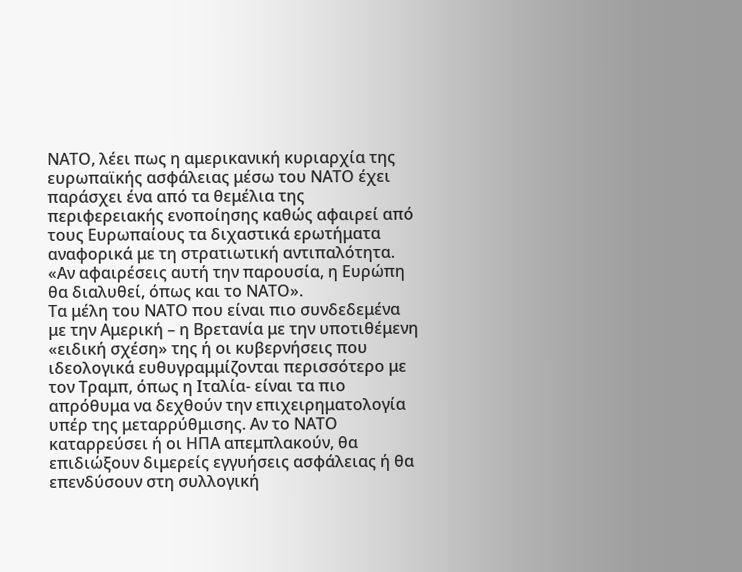ΝΑΤΟ, λέει πως η αμερικανική κυριαρχία της ευρωπαϊκής ασφάλειας μέσω του ΝΑΤΟ έχει παράσχει ένα από τα θεμέλια της περιφερειακής ενοποίησης καθώς αφαιρεί από τους Ευρωπαίους τα διχαστικά ερωτήματα αναφορικά με τη στρατιωτική αντιπαλότητα. «Αν αφαιρέσεις αυτή την παρουσία, η Ευρώπη θα διαλυθεί, όπως και το ΝΑΤΟ».
Τα μέλη του ΝΑΤΟ που είναι πιο συνδεδεμένα με την Αμερική – η Βρετανία με την υποτιθέμενη «ειδική σχέση» της ή οι κυβερνήσεις που ιδεολογικά ευθυγραμμίζονται περισσότερο με τον Τραμπ, όπως η Ιταλία- είναι τα πιο απρόθυμα να δεχθούν την επιχειρηματολογία υπέρ της μεταρρύθμισης. Αν το ΝΑΤΟ καταρρεύσει ή οι ΗΠΑ απεμπλακούν, θα επιδιώξουν διμερείς εγγυήσεις ασφάλειας ή θα επενδύσουν στη συλλογική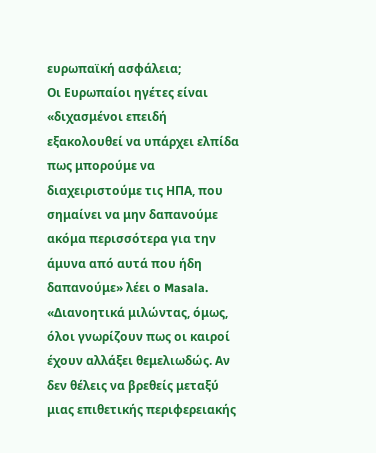ευρωπαϊκή ασφάλεια;
Οι Ευρωπαίοι ηγέτες είναι «διχασμένοι επειδή εξακολουθεί να υπάρχει ελπίδα πως μπορούμε να διαχειριστούμε τις ΗΠΑ, που σημαίνει να μην δαπανούμε ακόμα περισσότερα για την άμυνα από αυτά που ήδη δαπανούμε» λέει ο Masala.
«Διανοητικά μιλώντας, όμως, όλοι γνωρίζουν πως οι καιροί έχουν αλλάξει θεμελιωδώς. Αν δεν θέλεις να βρεθείς μεταξύ μιας επιθετικής περιφερειακής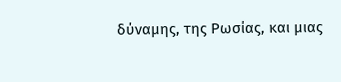δύναμης, της Ρωσίας, και μιας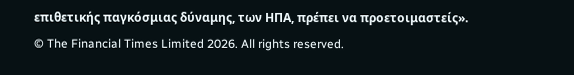επιθετικής παγκόσμιας δύναμης, των ΗΠΑ, πρέπει να προετοιμαστείς».
© The Financial Times Limited 2026. All rights reserved.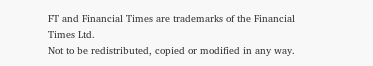FT and Financial Times are trademarks of the Financial Times Ltd.
Not to be redistributed, copied or modified in any way.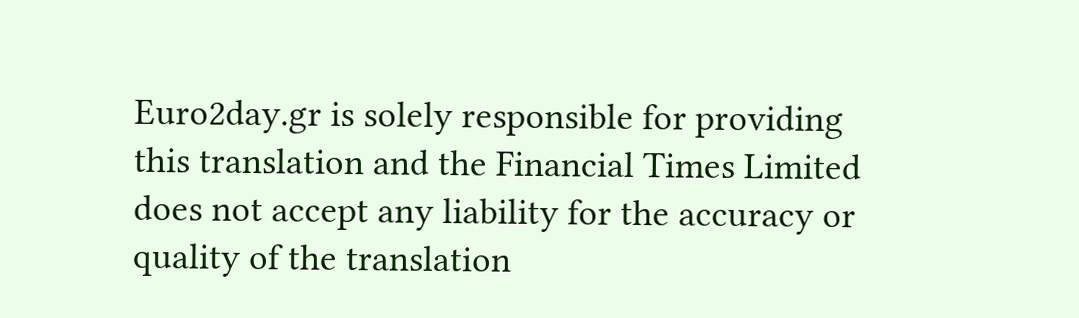Euro2day.gr is solely responsible for providing this translation and the Financial Times Limited does not accept any liability for the accuracy or quality of the translation